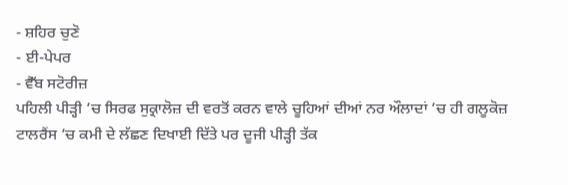- ਸ਼ਹਿਰ ਚੁਣੋ
- ਈ-ਪੇਪਰ
- ਵੈੱਬ ਸਟੋਰੀਜ਼
ਪਹਿਲੀ ਪੀੜ੍ਹੀ ’ਚ ਸਿਰਫ ਸੁਕ੍ਰਾਲੋਜ਼ ਦੀ ਵਰਤੋਂ ਕਰਨ ਵਾਲੇ ਚੂਹਿਆਂ ਦੀਆਂ ਨਰ ਔਲਾਦਾਂ ’ਚ ਹੀ ਗਲੂਕੋਜ਼ ਟਾਲਰੈਂਸ ’ਚ ਕਮੀ ਦੇ ਲੱਛਣ ਦਿਖਾਈ ਦਿੱਤੇ ਪਰ ਦੂਜੀ ਪੀੜ੍ਹੀ ਤੱਕ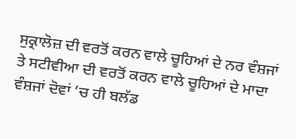ਸੁਕ੍ਰਾਲੋਜ਼ ਦੀ ਵਰਤੋਂ ਕਰਨ ਵਾਲੇ ਚੂਹਿਆਂ ਦੇ ਨਰ ਵੰਸ਼ਜਾਂ ਤੇ ਸਟੀਵੀਆ ਦੀ ਵਰਤੋਂ ਕਰਨ ਵਾਲੇ ਚੂਹਿਆਂ ਦੇ ਮਾਦਾ ਵੰਸ਼ਜਾਂ ਦੋਵਾਂ ’ਚ ਹੀ ਬਲੱਡ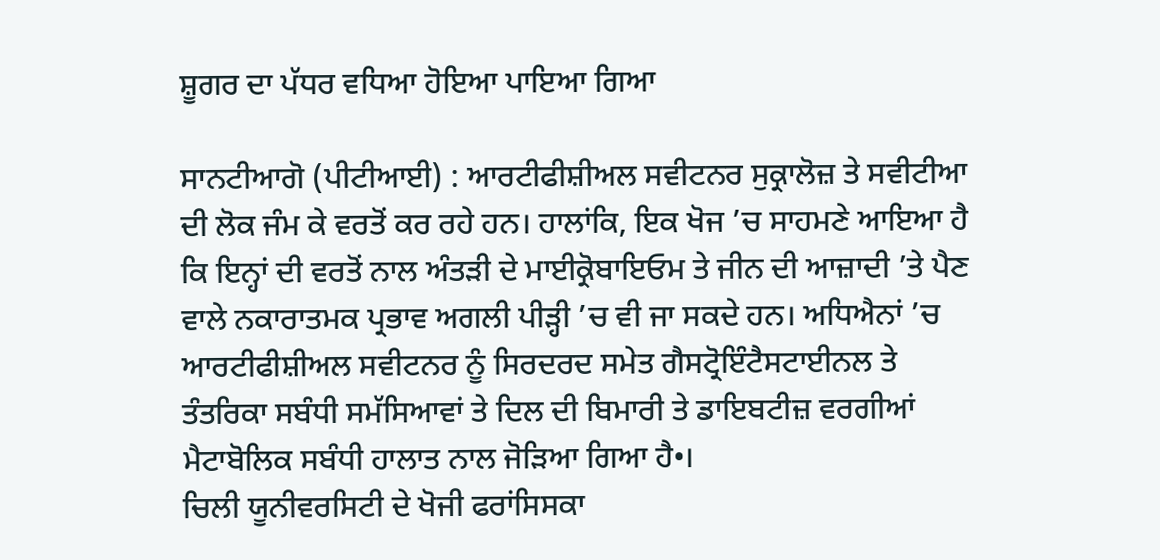ਸ਼ੂਗਰ ਦਾ ਪੱਧਰ ਵਧਿਆ ਹੋਇਆ ਪਾਇਆ ਗਿਆ

ਸਾਨਟੀਆਗੋ (ਪੀਟੀਆਈ) : ਆਰਟੀਫੀਸ਼ੀਅਲ ਸਵੀਟਨਰ ਸੁਕ੍ਰਾਲੋਜ਼ ਤੇ ਸਵੀਟੀਆ ਦੀ ਲੋਕ ਜੰਮ ਕੇ ਵਰਤੋਂ ਕਰ ਰਹੇ ਹਨ। ਹਾਲਾਂਕਿ, ਇਕ ਖੋਜ ’ਚ ਸਾਹਮਣੇ ਆਇਆ ਹੈ ਕਿ ਇਨ੍ਹਾਂ ਦੀ ਵਰਤੋਂ ਨਾਲ ਅੰਤੜੀ ਦੇ ਮਾਈਕ੍ਰੋਬਾਇਓਮ ਤੇ ਜੀਨ ਦੀ ਆਜ਼ਾਦੀ ’ਤੇ ਪੈਣ ਵਾਲੇ ਨਕਾਰਾਤਮਕ ਪ੍ਰਭਾਵ ਅਗਲੀ ਪੀੜ੍ਹੀ ’ਚ ਵੀ ਜਾ ਸਕਦੇ ਹਨ। ਅਧਿਐਨਾਂ ’ਚ ਆਰਟੀਫੀਸ਼ੀਅਲ ਸਵੀਟਨਰ ਨੂੰ ਸਿਰਦਰਦ ਸਮੇਤ ਗੈਸਟ੍ਰੋਇੰਟੈਸਟਾਈਨਲ ਤੇ ਤੰਤਰਿਕਾ ਸਬੰਧੀ ਸਮੱਸਿਆਵਾਂ ਤੇ ਦਿਲ ਦੀ ਬਿਮਾਰੀ ਤੇ ਡਾਇਬਟੀਜ਼ ਵਰਗੀਆਂ ਮੈਟਾਬੋਲਿਕ ਸਬੰਧੀ ਹਾਲਾਤ ਨਾਲ ਜੋੜਿਆ ਗਿਆ ਹੈ•।
ਚਿਲੀ ਯੂਨੀਵਰਸਿਟੀ ਦੇ ਖੋਜੀ ਫਰਾਂਸਿਸਕਾ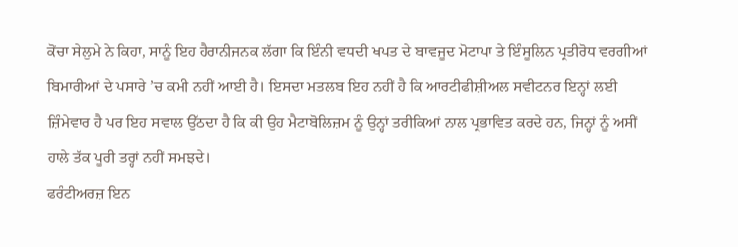ਕੋਂਚਾ ਸੇਲੁਮੇ ਨੇ ਕਿਹਾ, ਸਾਨੂੰ ਇਹ ਹੈਰਾਨੀਜਨਕ ਲੱਗਾ ਕਿ ਇੰਨੀ ਵਧਦੀ ਖਪਤ ਦੇ ਬਾਵਜੂਦ ਮੋਟਾਪਾ ਤੇ ਇੰਸੂਲਿਨ ਪ੍ਰਤੀਰੋਧ ਵਰਗੀਆਂ ਬਿਮਾਰੀਆਂ ਦੇ ਪਸਾਰੇ ’ਚ ਕਮੀ ਨਹੀਂ ਆਈ ਹੈ। ਇਸਦਾ ਮਤਲਬ ਇਹ ਨਹੀਂ ਹੈ ਕਿ ਆਰਟੀਫੀਸ਼ੀਅਲ ਸਵੀਟਨਰ ਇਨ੍ਹਾਂ ਲਈ ਜ਼ਿੰਮੇਵਾਰ ਹੈ ਪਰ ਇਹ ਸਵਾਲ ਉੱਠਦਾ ਹੈ ਕਿ ਕੀ ਉਹ ਮੈਟਾਬੋਲਿਜ਼ਮ ਨੂੰ ਉਨ੍ਹਾਂ ਤਰੀਕਿਆਂ ਨਾਲ ਪ੍ਰਭਾਵਿਤ ਕਰਦੇ ਹਨ, ਜਿਨ੍ਹਾਂ ਨੂੰ ਅਸੀਂ ਹਾਲੇ ਤੱਕ ਪੂਰੀ ਤਰ੍ਹਾਂ ਨਹੀਂ ਸਮਝਦੇ।
ਫਰੰਟੀਅਰਜ਼ ਇਨ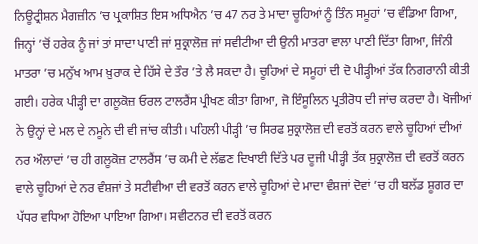ਨਿਊਟ੍ਰੀਸ਼ਨ ਮੈਗਜ਼ੀਨ ’ਚ ਪ੍ਰਕਾਸ਼ਿਤ ਇਸ ਅਧਿਐਨ ’ਚ 47 ਨਰ ਤੇ ਮਾਦਾ ਚੂਹਿਆਂ ਨੂੰ ਤਿੰਨ ਸਮੂਹਾਂ ’ਚ ਵੰਡਿਆ ਗਿਆ, ਜਿਨ੍ਹਾਂ ’ਚੋਂ ਹਰੇਕ ਨੂੰ ਜਾਂ ਤਾਂ ਸਾਦਾ ਪਾਣੀ ਜਾਂ ਸੁਕ੍ਰਾਲੋਜ਼ ਜਾਂ ਸਵੀਟੀਆ ਦੀ ਉਨੀ ਮਾਤਰਾ ਵਾਲਾ ਪਾਣੀ ਦਿੱਤਾ ਗਿਆ, ਜਿੰਨੀ ਮਾਤਰਾ ’ਚ ਮਨੁੱਖ ਆਮ ਖ਼ੁਰਾਕ ਦੇ ਹਿੱਸੇ ਦੇ ਤੌਰ ’ਤੇ ਲੈ ਸਕਦਾ ਹੈ। ਚੂਹਿਆਂ ਦੇ ਸਮੂਹਾਂ ਦੀ ਦੋ ਪੀੜ੍ਹੀਆਂ ਤੱਕ ਨਿਗਰਾਨੀ ਕੀਤੀ ਗਈ। ਹਰੇਕ ਪੀੜ੍ਹੀ ਦਾ ਗਲੂਕੋਜ਼ ਓਰਲ ਟਾਲਰੈਂਸ ਪ੍ਰੀਖਣ ਕੀਤਾ ਗਿਆ, ਜੋ ਇੰਸੂਲਿਨ ਪ੍ਰਤੀਰੋਧ ਦੀ ਜਾਂਚ ਕਰਦਾ ਹੈ। ਖੋਜੀਆਂ ਨੇ ਉਨ੍ਹਾਂ ਦੇ ਮਲ ਦੇ ਨਮੂਨੇ ਦੀ ਵੀ ਜਾਂਚ ਕੀਤੀ। ਪਹਿਲੀ ਪੀੜ੍ਹੀ ’ਚ ਸਿਰਫ ਸੁਕ੍ਰਾਲੋਜ਼ ਦੀ ਵਰਤੋਂ ਕਰਨ ਵਾਲੇ ਚੂਹਿਆਂ ਦੀਆਂ ਨਰ ਔਲਾਦਾਂ ’ਚ ਹੀ ਗਲੂਕੋਜ਼ ਟਾਲਰੈਂਸ ’ਚ ਕਮੀ ਦੇ ਲੱਛਣ ਦਿਖਾਈ ਦਿੱਤੇ ਪਰ ਦੂਜੀ ਪੀੜ੍ਹੀ ਤੱਕ ਸੁਕ੍ਰਾਲੋਜ਼ ਦੀ ਵਰਤੋਂ ਕਰਨ ਵਾਲੇ ਚੂਹਿਆਂ ਦੇ ਨਰ ਵੰਸ਼ਜਾਂ ਤੇ ਸਟੀਵੀਆ ਦੀ ਵਰਤੋਂ ਕਰਨ ਵਾਲੇ ਚੂਹਿਆਂ ਦੇ ਮਾਦਾ ਵੰਸ਼ਜਾਂ ਦੋਵਾਂ ’ਚ ਹੀ ਬਲੱਡ ਸ਼ੂਗਰ ਦਾ ਪੱਧਰ ਵਧਿਆ ਹੋਇਆ ਪਾਇਆ ਗਿਆ। ਸਵੀਟਨਰ ਦੀ ਵਰਤੋਂ ਕਰਨ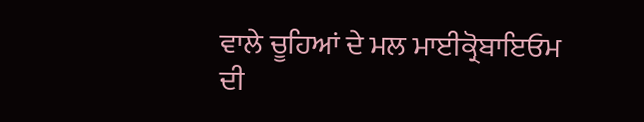ਵਾਲੇ ਚੂਹਿਆਂ ਦੇ ਮਲ ਮਾਈਕ੍ਰੋਬਾਇਓਮ ਦੀ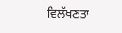ਵਿਲੱਖਣਤਾ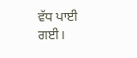ਵੱਧ ਪਾਈ ਗਈ।